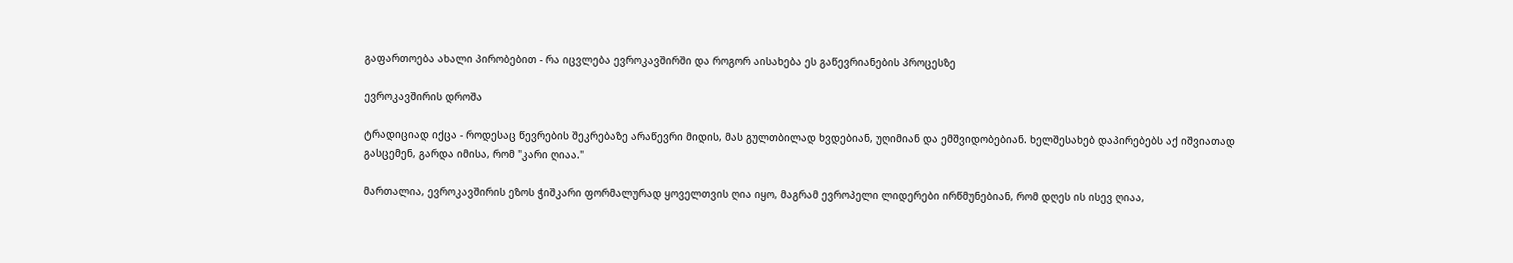გაფართოება ახალი პირობებით - რა იცვლება ევროკავშირში და როგორ აისახება ეს გაწევრიანების პროცესზე

ევროკავშირის დროშა

ტრადიციად იქცა - როდესაც წევრების შეკრებაზე არაწევრი მიდის, მას გულთბილად ხვდებიან, უღიმიან და ემშვიდობებიან. ხელშესახებ დაპირებებს აქ იშვიათად გასცემენ, გარდა იმისა, რომ "კარი ღიაა."

მართალია, ევროკავშირის ეზოს ჭიშკარი ფორმალურად ყოველთვის ღია იყო, მაგრამ ევროპელი ლიდერები ირწმუნებიან, რომ დღეს ის ისევ ღიაა,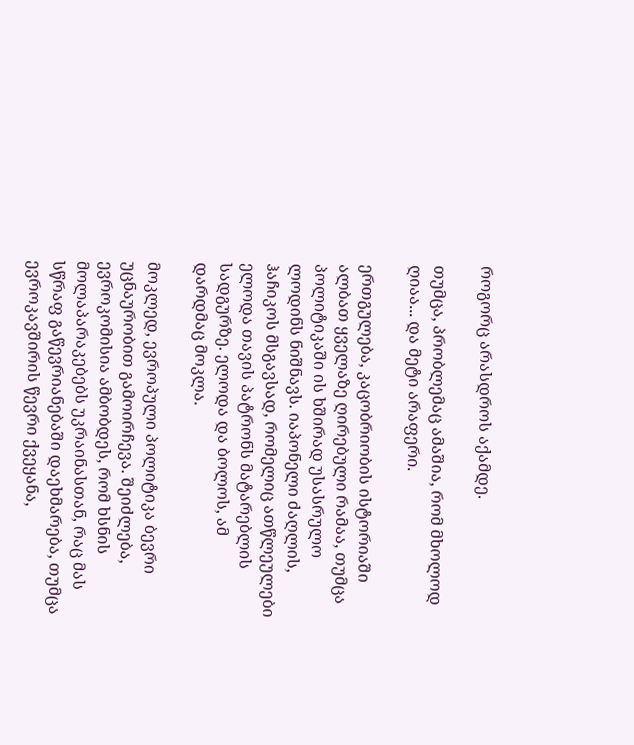როგორც არასდროს აქამდე.

თუმცა, პრობლემაც ამაშია, რომ მხოლოდ ღიაა... და მეტი არაფერი.

ერთგულება, კაცობრიობის ისტორიაში ალბათ ყველაზე ღირებული რამაა, თუმცა პოლიტიკაში ის ხშირად უსასრულო ლოდინს ნიშნავს. იაპონელი ძაღლის, ჰაჩიკოს მსგავსად, რომელიც ათწლეულები ელოდა თავის პატრონს მატარებლის სადგურზე. ელოდა და ბოლოს, ამ დარდმაც მოკლა.

მოკლედ, ევროპული პოლიტიკა ბევრი უცნაურობით გამოირჩევა. შეიძლება, ევროკომისია ამბობდეს, რომ ხსნის მოლაპარაკებებს უკრაინასთან, რაც მას სწრაფ გაწევრიანებაში დაეხმარება, თუმცა ევროკავშირის წევრი ქვეყანა,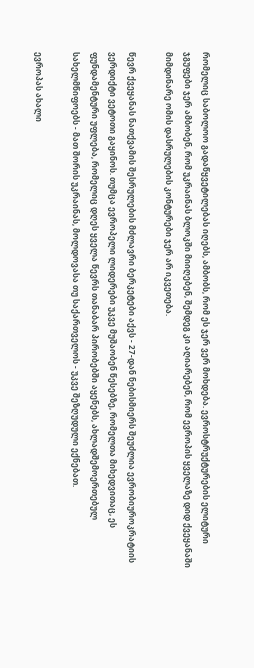რომელიც საბოლოო გადაწყვეტილებას იღებს, ამბობს, რომ ეს ჯერ ვერ მოხდება. ევროსტრუქტურების ელიტური ჯგუფები ჯერ ამბობენ, რომ უკრაინას ბლოკში მიიღებენ, შემდეგ კი აღიარებენ, რომ ევროპის ყველაზე დიდ ქვეყანაში მიმდინარე ომის დასრულების კონტურები ჯერ არ იკვეთება.

წევრ ქვეყანას ნათქვამის შესრულების მძლავრი ბერკეტები აქვს - 27-დან ნებისმიერს შეუძლია ევრობიუროკრატიის ვერდიქტი ვეტოთი გაყინოს. თუმცა ევროპელი ლიდერები უკვე მუშაობენ წესებზე, რომელთა მიხედვითაც, ეს ფუნდამენტური უფლება, რომელიც დღეს ყველა წევრს თანაბარ პირობებში აყენებს, ახლადშემოერთებულ სახელმწიფოებს - მათ შორის უკრაინას, მოლდოვასა თუ საქართველოს - უკვე შეზღუდული ექნებათ.

ევროპას ახალი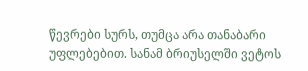წევრები სურს, თუმცა არა თანაბარი უფლებებით. სანამ ბრიუსელში ვეტოს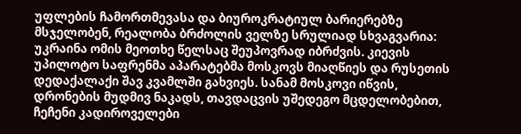უფლების ჩამორთმევასა და ბიუროკრატიულ ბარიერებზე მსჯელობენ, რეალობა ბრძოლის ველზე სრულიად სხვაგვარია: უკრაინა ომის მეოთხე წელსაც შეუპოვრად იბრძვის. კიევის უპილოტო საფრენმა აპარატებმა მოსკოვს მიაღწიეს და რუსეთის დედაქალაქი შავ კვამლში გახვიეს. სანამ მოსკოვი იწვის, დრონების მუდმივ ნაკადს, თავდაცვის უშედეგო მცდელობებით, ჩეჩენი კადიროველები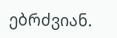ებრძვიან.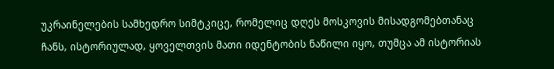უკრაინელების სამხედრო სიმტკიცე, რომელიც დღეს მოსკოვის მისადგომებთანაც ჩანს, ისტორიულად, ყოველთვის მათი იდენტობის ნაწილი იყო, თუმცა ამ ისტორიას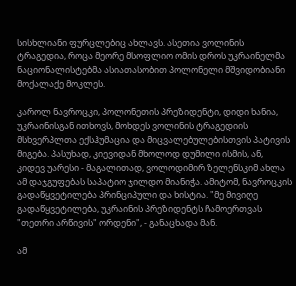სისხლიანი ფურცლებიც ახლავს. ასეთია ვოლინის ტრაგედია, როცა მეორე მსოფლიო ომის დროს უკრაინელმა ნაციონალისტებმა ასიათასობით პოლონელი მშვიდობიანი მოქალაქე მოკლეს.

კაროლ ნავროცკი, პოლონეთის პრეზიდენტი, დიდი ხანია, უკრაინისგან ითხოვს, მოხდეს ვოლინის ტრაგედიის მსხვერპლთა ექსჰუმაცია და მიცვალებულებისთვის პატივის მიგება. პასუხად, კიევიდან მხოლოდ დუმილი ისმის, ან, კიდევ უარესი - მაგალითად, ვოლოდიმირ ზელენსკიმ ახლა ამ დაჯგუფებას საპატიო ჯილდო მიანიჭა. ამიტომ, ნავროცკის გადაწყვეტილება პრინციპული და ხისტია. "მე მივიღე გადაწყვეტილება, უკრაინის პრეზიდენტს ჩამოერთვას "თეთრი არწივის" ორდენი", - განაცხადა მან.

ამ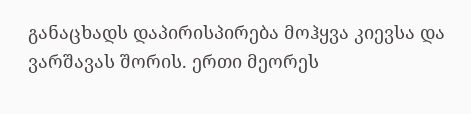განაცხადს დაპირისპირება მოჰყვა კიევსა და ვარშავას შორის. ერთი მეორეს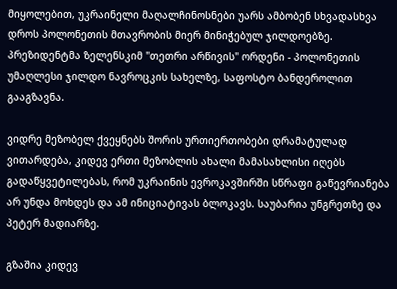მიყოლებით, უკრაინელი მაღალჩინოსნები უარს ამბობენ სხვადასხვა დროს პოლონეთის მთავრობის მიერ მინიჭებულ ჯილდოებზე. პრეზიდენტმა ზელენსკიმ "თეთრი არწივის" ორდენი - პოლონეთის უმაღლესი ჯილდო ნავროცკის სახელზე, საფოსტო ბანდეროლით გააგზავნა.

ვიდრე მეზობელ ქვეყნებს შორის ურთიერთობები დრამატულად ვითარდება, კიდევ ერთი მეზობლის ახალი მამასახლისი იღებს გადაწყვეტილებას, რომ უკრაინის ევროკავშირში სწრაფი გაწევრიანება არ უნდა მოხდეს და ამ ინიციატივას ბლოკავს. საუბარია უნგრეთზე და პეტერ მადიარზე.

გზაშია კიდევ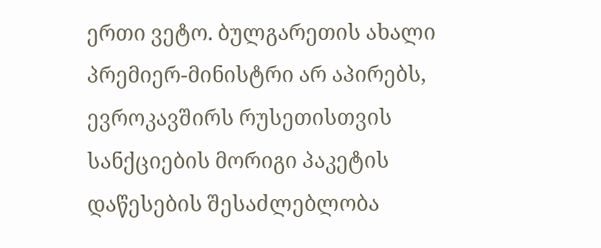ერთი ვეტო. ბულგარეთის ახალი პრემიერ-მინისტრი არ აპირებს, ევროკავშირს რუსეთისთვის სანქციების მორიგი პაკეტის დაწესების შესაძლებლობა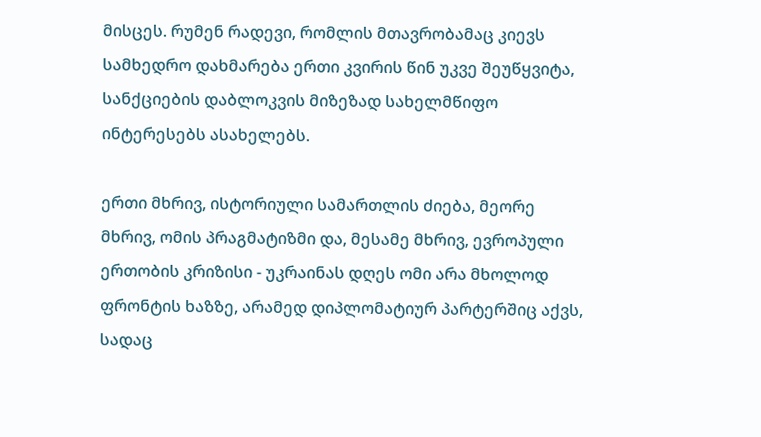მისცეს. რუმენ რადევი, რომლის მთავრობამაც კიევს სამხედრო დახმარება ერთი კვირის წინ უკვე შეუწყვიტა, სანქციების დაბლოკვის მიზეზად სახელმწიფო ინტერესებს ასახელებს.

ერთი მხრივ, ისტორიული სამართლის ძიება, მეორე მხრივ, ომის პრაგმატიზმი და, მესამე მხრივ, ევროპული ერთობის კრიზისი - უკრაინას დღეს ომი არა მხოლოდ ფრონტის ხაზზე, არამედ დიპლომატიურ პარტერშიც აქვს, სადაც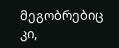მეგობრებიც კი,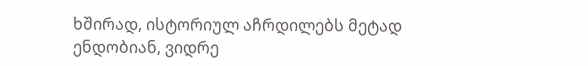ხშირად, ისტორიულ აჩრდილებს მეტად ენდობიან, ვიდრე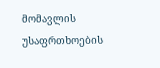მომავლის უსაფრთხოების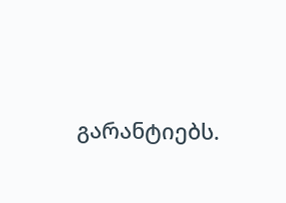გარანტიებს.